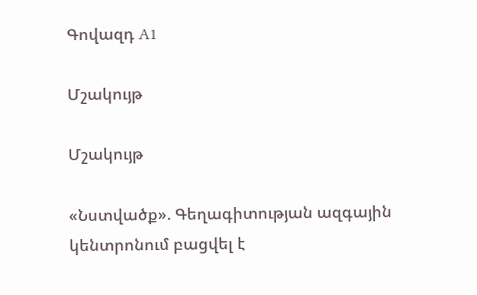Գովազդ A1

Մշակույթ

Մշակույթ

«Նստվածք». Գեղագիտության ազգային կենտրոնում բացվել է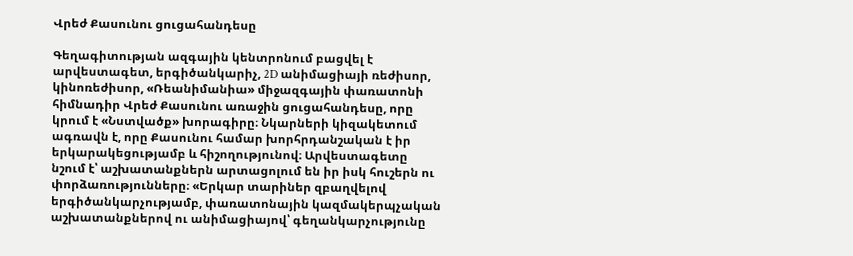Վրեժ Քասունու ցուցահանդեսը

Գեղագիտության ազգային կենտրոնում բացվել է արվեստագետ, երգիծանկարիչ, 2D անիմացիայի ռեժիսոր, կինոռեժիսոր, «Ռեանիմանիա» միջազգային փառատոնի հիմնադիր Վրեժ Քասունու առաջին ցուցահանդեսը, որը կրում է «Նստվածք» խորագիրը։ Նկարների կիզակետում ագռավն է, որը Քասունու համար խորհրդանշական է իր երկարակեցությամբ և հիշողությունով։ Արվեստագետը նշում է՝ աշխատանքներն արտացոլում են իր իսկ հուշերն ու փորձառությունները։ «Երկար տարիներ զբաղվելով երգիծանկարչությամբ, փառատոնային կազմակերպչական աշխատանքներով ու անիմացիայով՝ գեղանկարչությունը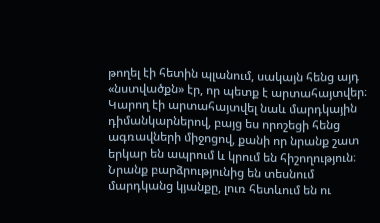թողել էի հետին պլանում, սակայն հենց այդ «նստվածքն» էր, որ պետք է արտահայտվեր։ Կարող էի արտահայտվել նաև մարդկային դիմանկարներով, բայց ես որոշեցի հենց ագռավների միջոցով, քանի որ նրանք շատ երկար են ապրում և կրում են հիշողություն։ Նրանք բարձրությունից են տեսնում մարդկանց կյանքը, լուռ հետևում են ու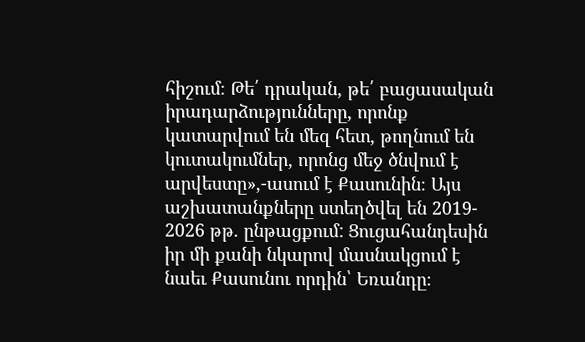հիշում։ Թե՛ դրական, թե՛ բացասական իրադարձությունները, որոնք կատարվում են մեզ հետ, թողնում են կուտակումներ, որոնց մեջ ծնվում է արվեստը»,-ասում է Քասունին։ Այս աշխատանքները ստեղծվել են 2019- 2026 թթ. ընթացքում: Ցուցահանդեսին իր մի քանի նկարով մասնակցում է նաեւ Քասունու որդին՝ Եռանդը։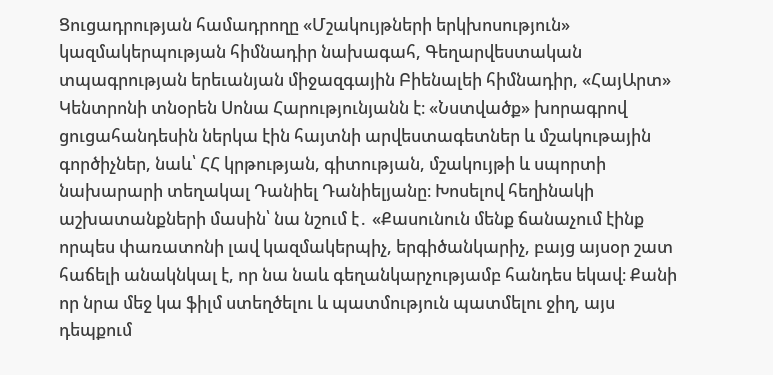Ցուցադրության համադրողը «Մշակույթների երկխոսություն» կազմակերպության հիմնադիր նախագահ, Գեղարվեստական տպագրության երեւանյան միջազգային Բիենալեի հիմնադիր, «ՀայԱրտ» Կենտրոնի տնօրեն Սոնա Հարությունյանն է։ «Նստվածք» խորագրով ցուցահանդեսին ներկա էին հայտնի արվեստագետներ և մշակութային գործիչներ, նաև՝ ՀՀ կրթության, գիտության, մշակույթի և սպորտի նախարարի տեղակալ Դանիել Դանիելյանը։ Խոսելով հեղինակի աշխատանքների մասին՝ նա նշում է․ «Քասունուն մենք ճանաչում էինք որպես փառատոնի լավ կազմակերպիչ, երգիծանկարիչ, բայց այսօր շատ հաճելի անակնկալ է, որ նա նաև գեղանկարչությամբ հանդես եկավ։ Քանի որ նրա մեջ կա ֆիլմ ստեղծելու և պատմություն պատմելու ջիղ, այս դեպքում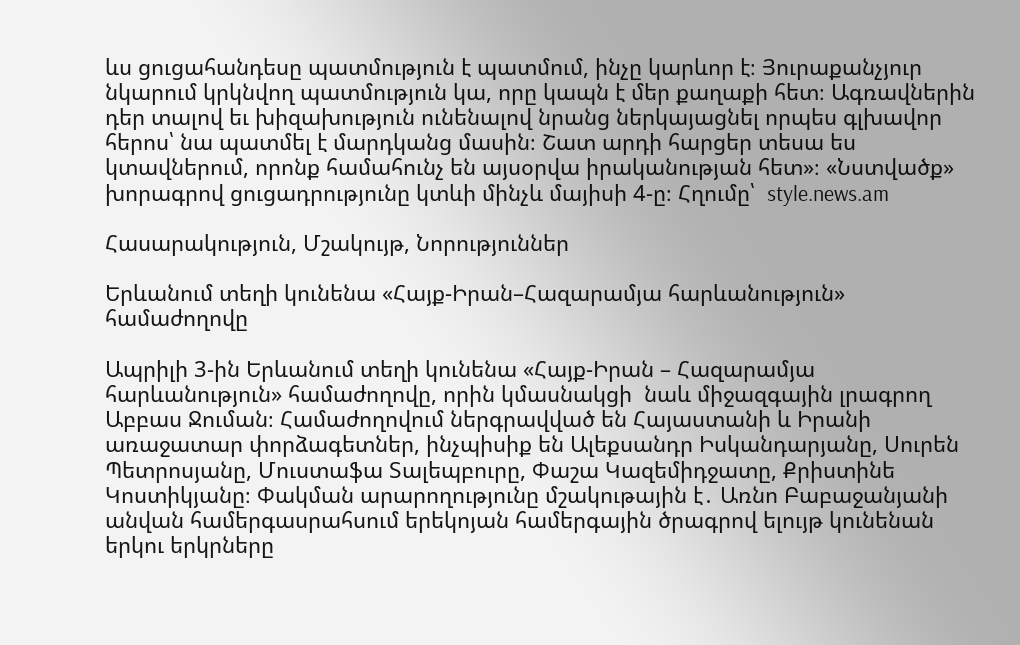ևս ցուցահանդեսը պատմություն է պատմում, ինչը կարևոր է։ Յուրաքանչյուր նկարում կրկնվող պատմություն կա, որը կապն է մեր քաղաքի հետ։ Ագռավներին դեր տալով եւ խիզախություն ունենալով նրանց ներկայացնել որպես գլխավոր հերոս՝ նա պատմել է մարդկանց մասին։ Շատ արդի հարցեր տեսա ես կտավներում, որոնք համահունչ են այսօրվա իրականության հետ»։ «Նստվածք» խորագրով ցուցադրությունը կտևի մինչև մայիսի 4-ը։ Հղումը՝  style.news.am

Հասարակություն, Մշակույթ, Նորություններ

Երևանում տեղի կունենա «Հայք-Իրան–Հազարամյա հարևանություն» համաժողովը

Ապրիլի 3-ին Երևանում տեղի կունենա «Հայք-Իրան – Հազարամյա հարևանություն» համաժողովը, որին կմասնակցի  նաև միջազգային լրագրող Աբբաս Ջուման։ Համաժողովում ներգրավված են Հայաստանի և Իրանի առաջատար փորձագետներ, ինչպիսիք են Ալեքսանդր Իսկանդարյանը, Սուրեն Պետրոսյանը, Մուստաֆա Տալեպբուրը, Փաշա Կազեմիդջատը, Քրիստինե Կոստիկյանը։ Փակման արարողությունը մշակութային է․ Առնո Բաբաջանյանի անվան համերգասրահսում երեկոյան համերգային ծրագրով ելույթ կունենան երկու երկրները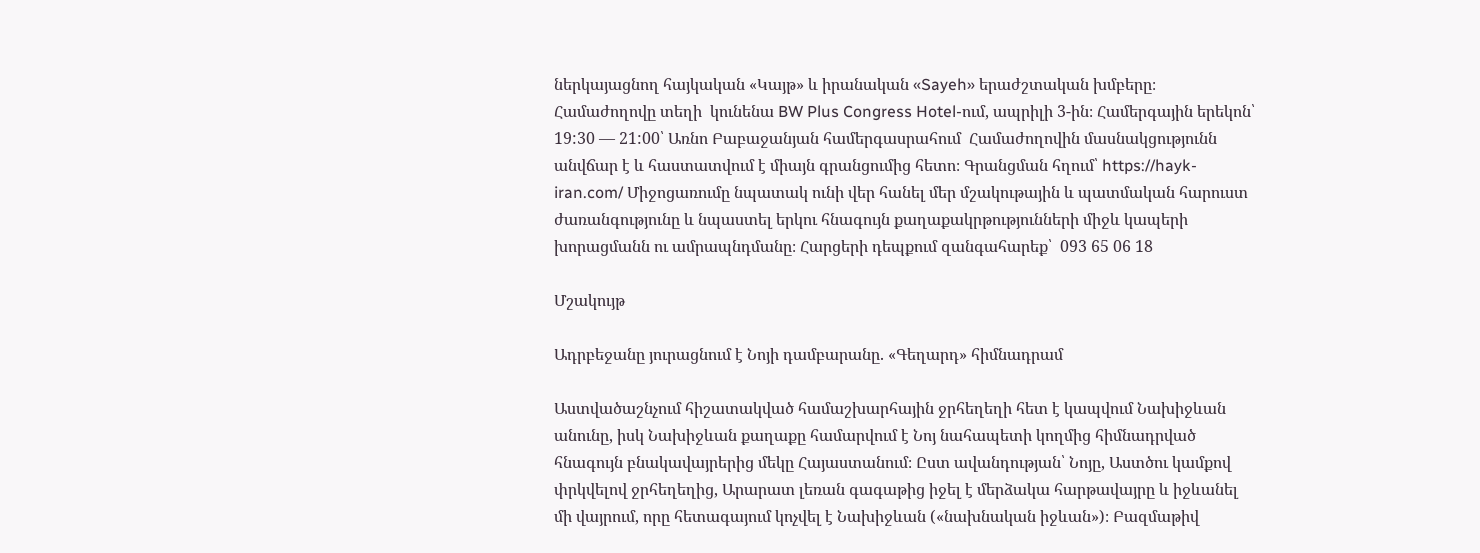ներկայացնող հայկական «Կայթ» և իրանական «Sayeh» երաժշտական խմբերը։ Համաժողովը տեղի  կունենա BW Plus Congress Hotel-ում, ապրիլի 3-ին։ Համերգային երեկոն՝ 19:30 — 21:00՝ Առնո Բաբաջանյան համերգասրահում  Համաժողովին մասնակցությունն անվճար է և հաստատվում է միայն գրանցումից հետո։ Գրանցման հղում՝ https://hayk-iran.com/ Միջոցառումը նպատակ ունի վեր հանել մեր մշակութային և պատմական հարուստ ժառանգությունը և նպաստել երկու հնագույն քաղաքակրթությունների միջև կապերի խորացմանն ու ամրապնդմանը։ Հարցերի դեպքում զանգահարեք՝  093 65 06 18

Մշակույթ

Ադրբեջանը յուրացնում է Նոյի դամբարանը. «Գեղարդ» հիմնադրամ

Աստվածաշնչում հիշատակված համաշխարհային ջրհեղեղի հետ է կապվում Նախիջևան անունը, իսկ Նախիջևան քաղաքը համարվում է Նոյ նահապետի կողմից հիմնադրված հնագույն բնակավայրերից մեկը Հայաստանում։ Ըստ ավանդության՝ Նոյը, Աստծու կամքով փրկվելով ջրհեղեղից, Արարատ լեռան գագաթից իջել է մերձակա հարթավայրը և իջևանել մի վայրում, որը հետագայում կոչվել է Նախիջևան («նախնական իջևան»)։ Բազմաթիվ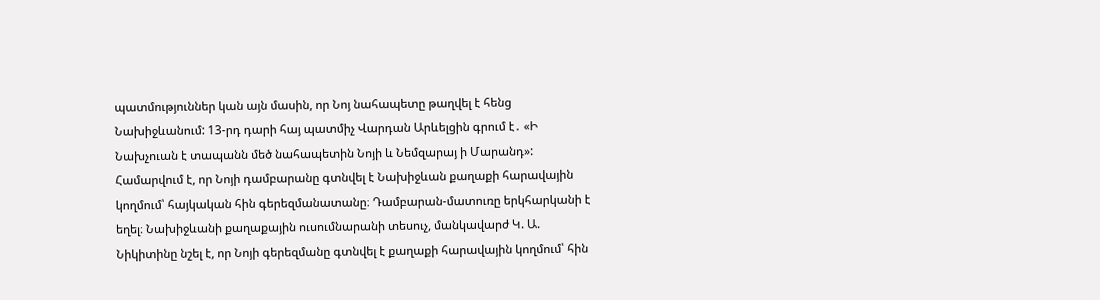պատմություններ կան այն մասին, որ Նոյ նահապետը թաղվել է հենց Նախիջևանում: 13-րդ դարի հայ պատմիչ Վարդան Արևելցին գրում է․ «Ի Նախչուան է տապանն մեծ նահապետին Նոյի և Նեմզարայ ի Մարանդ»: Համարվում է, որ Նոյի դամբարանը գտնվել է Նախիջևան քաղաքի հարավային կողմում՝ հայկական հին գերեզմանատանը։ Դամբարան-մատուռը երկհարկանի է եղել։ Նախիջևանի քաղաքային ուսումնարանի տեսուչ, մանկավարժ Կ. Ա. Նիկիտինը նշել է, որ Նոյի գերեզմանը գտնվել է քաղաքի հարավային կողմում՝ հին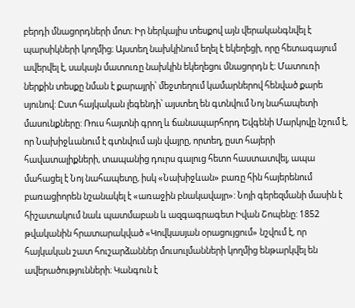բերդի մնացորդների մոտ։ Իր ներկայիս տեսքով այն վերականգնվել է պարսիկների կողմից։ Այստեղ նախկինում եղել է եկեղեցի, որը հետագայում ավերվել է, սակայն մատուռը նախկին եկեղեցու մնացորդն է։ Մատուռի ներքին տեսքը նման է քարայրի՝ մեջտեղում կամարներով հենված քարե սյունով: Ըստ հայկական լեգենդի՝ այստեղ են գտնվում Նոյ նահապետի մասունքները: Ռուս հայտնի գրող և ճանապարհորդ Եվգենի Մարկովը նշում է, որ Նախիջևանում է գտնվում այն վայրը, որտեղ, ըստ հայերի հավատալիքների, տապանից դուրս գալուց հետո հաստատվել, ապա մահացել է Նոյ նահապետը, իսկ «Նախիջևան» բառը հին հայերենում բառացիորեն նշանակել է «առաջին բնակավայր»: Նոյի գերեզմանի մասին է հիշատակում նաև պատմաբան և ազգագրագետ Իվան Շոպենը: 1852 թվականին հրատարակված «Կովկասյան օրացույցում» նշվում է, որ հայկական շատ հուշարձաններ մուսուլմանների կողմից ենթարկվել են ավերածությունների։ Կանգուն է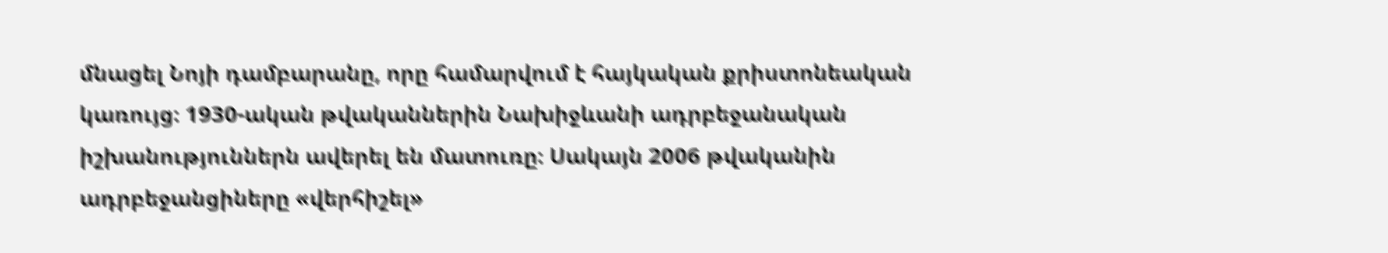մնացել Նոյի դամբարանը, որը համարվում է հայկական քրիստոնեական կառույց։ 1930-ական թվականներին Նախիջևանի ադրբեջանական իշխանություններն ավերել են մատուռը։ Սակայն 2006 թվականին ադրբեջանցիները «վերհիշել»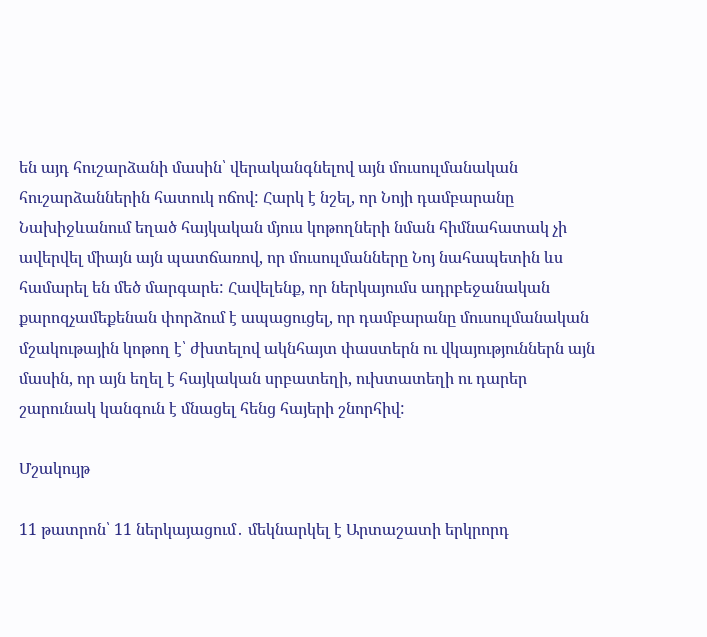են այդ հուշարձանի մասին՝ վերականգնելով այն մուսուլմանական հուշարձաններին հատուկ ոճով: Հարկ է նշել, որ Նոյի դամբարանը Նախիջևանում եղած հայկական մյուս կոթողների նման հիմնահատակ չի ավերվել միայն այն պատճառով, որ մուսուլմանները Նոյ նահապետին ևս համարել են մեծ մարգարե: Հավելենք, որ ներկայումս ադրբեջանական քարոզչամեքենան փորձում է ապացուցել, որ դամբարանը մուսուլմանական մշակութային կոթող է՝ ժխտելով ակնհայտ փաստերն ու վկայություններն այն մասին, որ այն եղել է հայկական սրբատեղի, ուխտատեղի ու դարեր շարունակ կանգուն է մնացել հենց հայերի շնորհիվ:

Մշակույթ

11 թատրոն՝ 11 ներկայացում․ մեկնարկել է Արտաշատի երկրորդ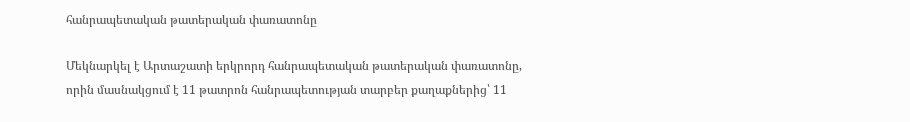հանրապետական թատերական փառատոնը

Մեկնարկել է Արտաշատի երկրորդ հանրապետական թատերական փառատոնը, որին մասնակցում է 11 թատրոն հանրապետության տարբեր քաղաքներից՝ 11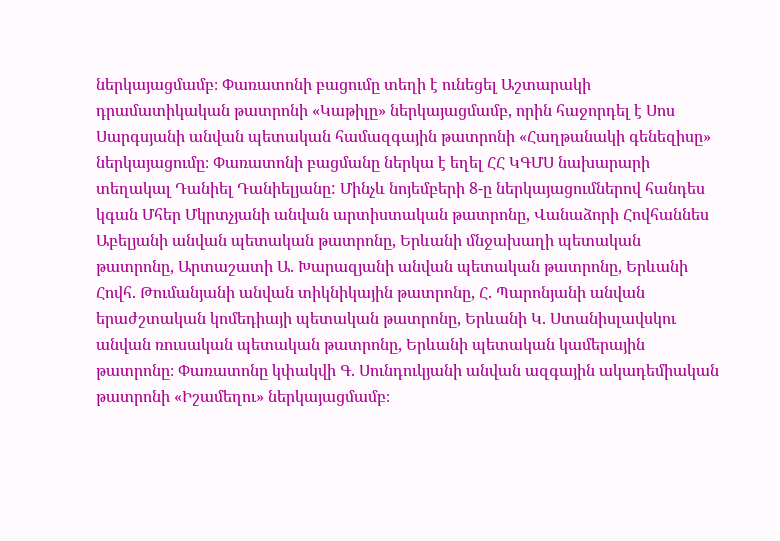ներկայացմամբ։ Փառատոնի բացումը տեղի է ունեցել Աշտարակի դրամատիկական թատրոնի «Կաթիլը» ներկայացմամբ, որին հաջորդել է Սոս Սարգսյանի անվան պետական համազգային թատրոնի «Հաղթանակի գենեզիսը» ներկայացումը։ Փառատոնի բացմանը ներկա է եղել ՀՀ ԿԳՄՍ նախարարի տեղակալ Դանիել Դանիելյանը: Մինչև նոյեմբերի 8-ը ներկայացումներով հանդես կգան Մհեր Մկրտչյանի անվան արտիստական թատրոնը, Վանաձորի Հովհաննես Աբելյանի անվան պետական թատրոնը, Երևանի մնջախաղի պետական թատրոնը, Արտաշատի Ա. Խարազյանի անվան պետական թատրոնը, Երևանի Հովհ. Թումանյանի անվան տիկնիկային թատրոնը, Հ. Պարոնյանի անվան երաժշտական կոմեդիայի պետական թատրոնը, Երևանի Կ. Ստանիսլավսկու անվան ռուսական պետական թատրոնը, Երևանի պետական կամերային թատրոնը։ Փառատոնը կփակվի Գ. Սունդուկյանի անվան ազգային ակադեմիական թատրոնի «Իշամեղու» ներկայացմամբ։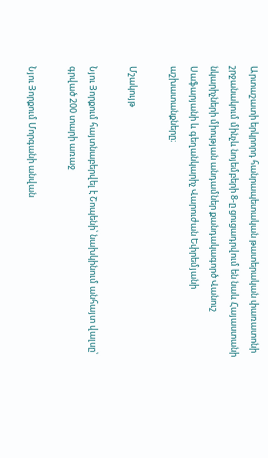Արտաշատի երկրորդ հանրապետական թատերական փառատոնի շրջանակում մինչև նոյեմբերի 8-ը ցուցադրվում են նաև Հայաստանի նկարիչների միության անդամներ քանդակագործ Վանուշ Սաֆարյանի և գեղանկարիչ Վարուժան Եփրեմյանի աշխատանքները։

Մշակույթ

Նյու Յորքում հայտնաբերվել է Շոպենի՝ նախկինում անհայտ վալսը՝ գրված 200 տարի առաջ

Նյու Յորքում Մորգանի անվան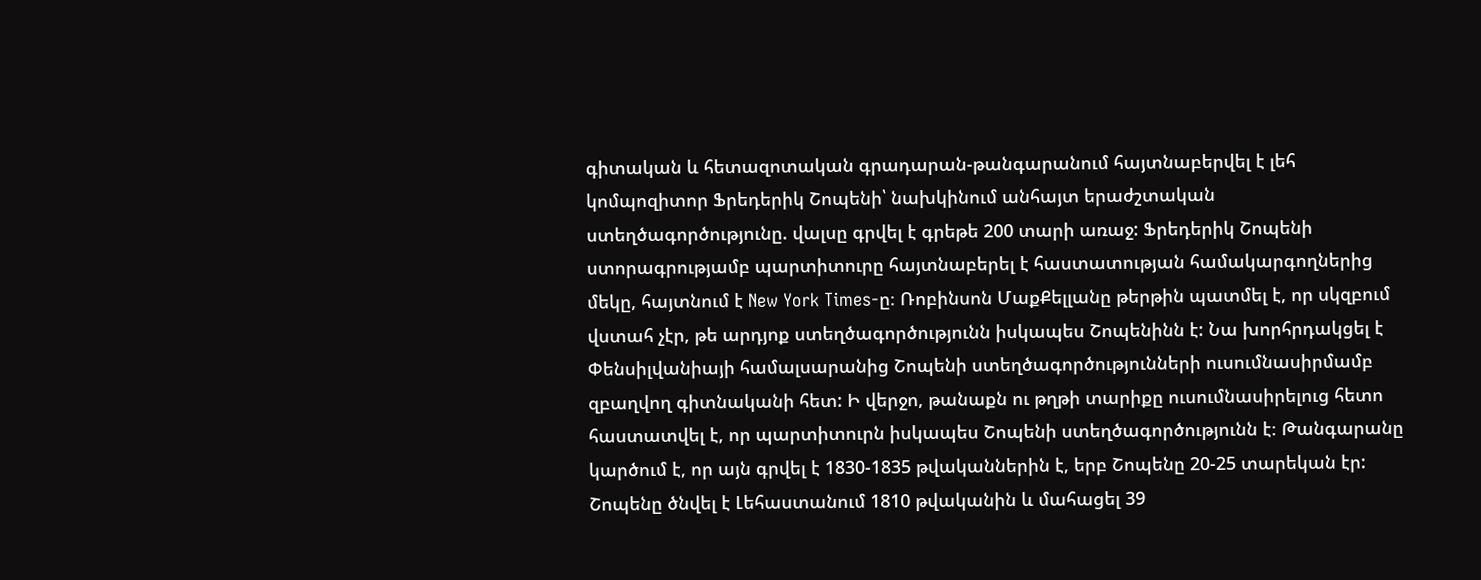գիտական և հետազոտական գրադարան-թանգարանում հայտնաբերվել է լեհ կոմպոզիտոր Ֆրեդերիկ Շոպենի՝ նախկինում անհայտ երաժշտական ստեղծագործությունը. վալսը գրվել է գրեթե 200 տարի առաջ: Ֆրեդերիկ Շոպենի ստորագրությամբ պարտիտուրը հայտնաբերել է հաստատության համակարգողներից մեկը, հայտնում է New York Times-ը։ Ռոբինսոն ՄաքՔելլանը թերթին պատմել է, որ սկզբում վստահ չէր, թե արդյոք ստեղծագործությունն իսկապես Շոպենինն է: Նա խորհրդակցել է Փենսիլվանիայի համալսարանից Շոպենի ստեղծագործությունների ուսումնասիրմամբ զբաղվող գիտնականի հետ: Ի վերջո, թանաքն ու թղթի տարիքը ուսումնասիրելուց հետո հաստատվել է, որ պարտիտուրն իսկապես Շոպենի ստեղծագործությունն է։ Թանգարանը կարծում է, որ այն գրվել է 1830-1835 թվականներին է, երբ Շոպենը 20-25 տարեկան էր: Շոպենը ծնվել է Լեհաստանում 1810 թվականին և մահացել 39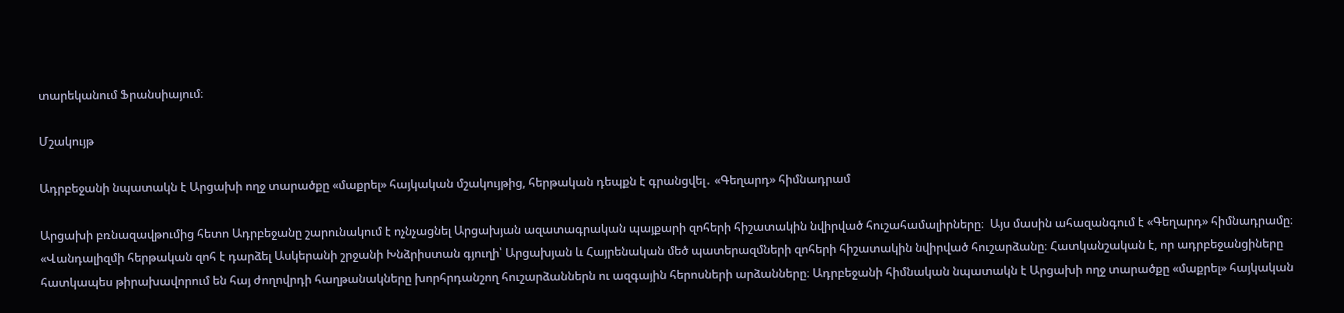տարեկանում Ֆրանսիայում։

Մշակույթ

Ադրբեջանի նպատակն է Արցախի ողջ տարածքը «մաքրել» հայկական մշակույթից, հերթական դեպքն է գրանցվել․ «Գեղարդ» հիմնադրամ

Արցախի բռնազավթումից հետո Ադրբեջանը շարունակում է ոչնչացնել Արցախյան ազատագրական պայքարի զոհերի հիշատակին նվիրված հուշահամալիրները։  Այս մասին ահազանգում է «Գեղարդ» հիմնադրամը։ «Վանդալիզմի հերթական զոհ է դարձել Ասկերանի շրջանի Խնձրիստան գյուղի՝ Արցախյան և Հայրենական մեծ պատերազմների զոհերի հիշատակին նվիրված հուշարձանը։ Հատկանշական է, որ ադրբեջանցիները հատկապես թիրախավորում են հայ ժողովրդի հաղթանակները խորհրդանշող հուշարձաններն ու ազգային հերոսների արձանները։ Ադրբեջանի հիմնական նպատակն է Արցախի ողջ տարածքը «մաքրել» հայկական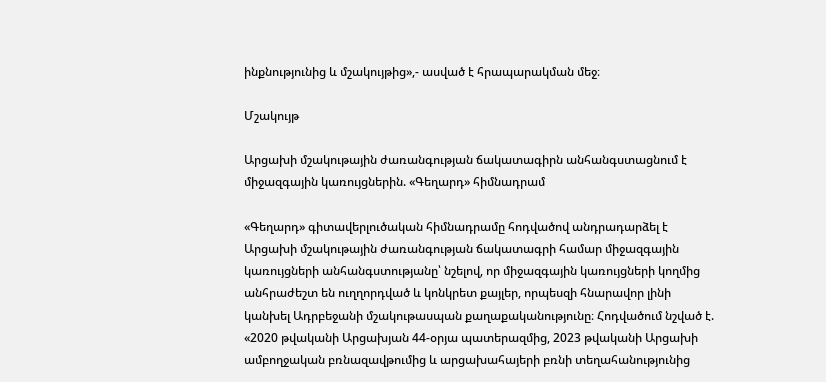ինքնությունից և մշակույթից»,- ասված է հրապարակման մեջ։

Մշակույթ

Արցախի մշակութային ժառանգության ճակատագիրն անհանգստացնում է միջազգային կառույցներին. «Գեղարդ» հիմնադրամ

«Գեղարդ» գիտավերլուծական հիմնադրամը հոդվածով անդրադարձել է Արցախի մշակութային ժառանգության ճակատագրի համար միջազգային կառույցների անհանգստությանը՝ նշելով, որ միջազգային կառույցների կողմից անհրաժեշտ են ուղղորդված և կոնկրետ քայլեր, որպեսզի հնարավոր լինի կանխել Ադրբեջանի մշակութասպան քաղաքականությունը։ Հոդվածում նշված է. «2020 թվականի Արցախյան 44-օրյա պատերազմից, 2023 թվականի Արցախի ամբողջական բռնազավթումից և արցախահայերի բռնի տեղահանությունից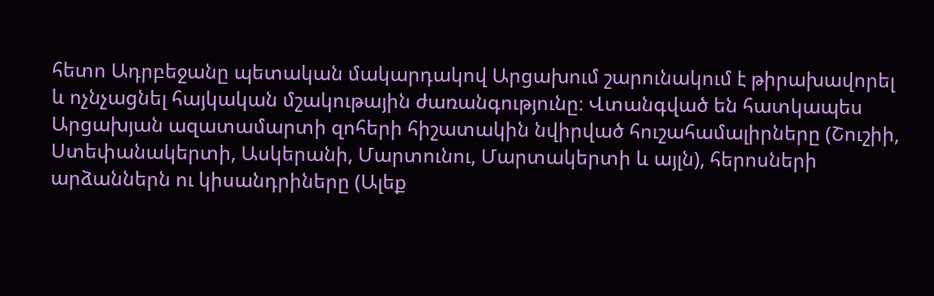հետո Ադրբեջանը պետական մակարդակով Արցախում շարունակում է թիրախավորել և ոչնչացնել հայկական մշակութային ժառանգությունը։ Վտանգված են հատկապես Արցախյան ազատամարտի զոհերի հիշատակին նվիրված հուշահամալիրները (Շուշիի, Ստեփանակերտի, Ասկերանի, Մարտունու, Մարտակերտի և այլն), հերոսների արձաններն ու կիսանդրիները (Ալեք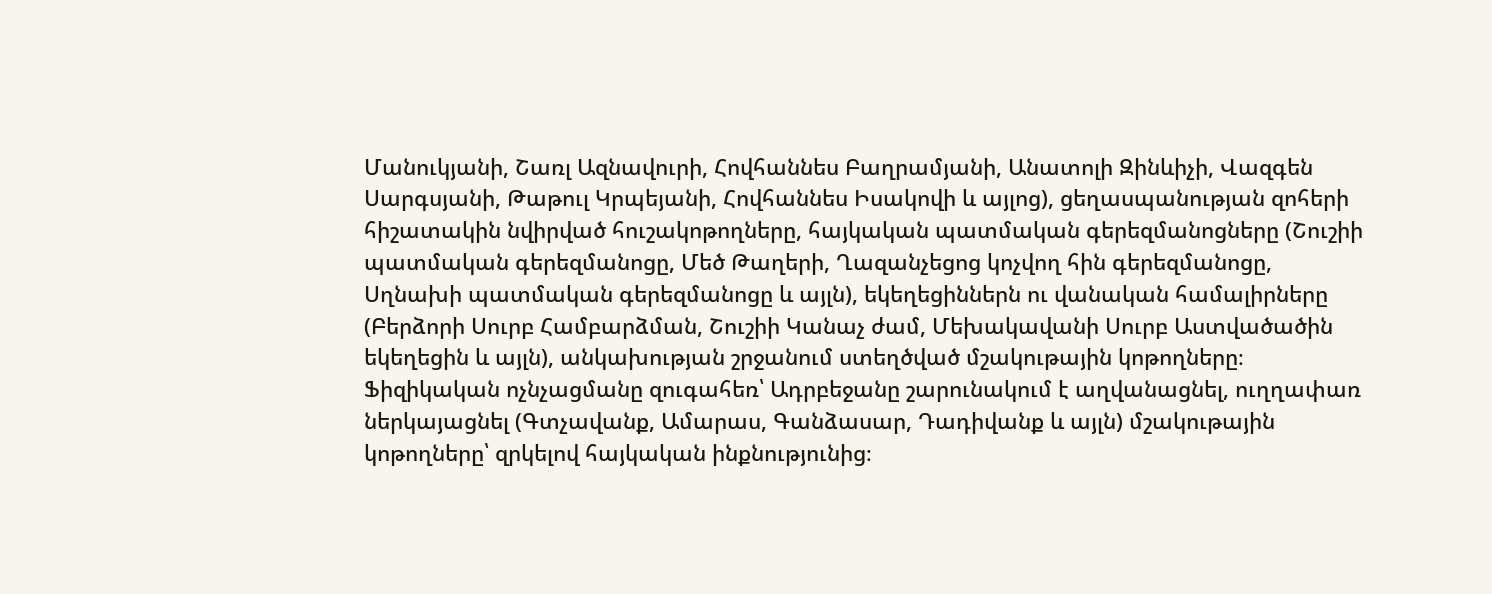Մանուկյանի, Շառլ Ազնավուրի, Հովհաննես Բաղրամյանի, Անատոլի Զինևիչի, Վազգեն Սարգսյանի, Թաթուլ Կրպեյանի, Հովհաննես Իսակովի և այլոց), ցեղասպանության զոհերի հիշատակին նվիրված հուշակոթողները, հայկական պատմական գերեզմանոցները (Շուշիի պատմական գերեզմանոցը, Մեծ Թաղերի, Ղազանչեցոց կոչվող հին գերեզմանոցը, Սղնախի պատմական գերեզմանոցը և այլն), եկեղեցիններն ու վանական համալիրները (Բերձորի Սուրբ Համբարձման, Շուշիի Կանաչ ժամ, Մեխակավանի Սուրբ Աստվածածին եկեղեցին և այլն), անկախության շրջանում ստեղծված մշակութային կոթողները։ Ֆիզիկական ոչնչացմանը զուգահեռ՝ Ադրբեջանը շարունակում է աղվանացնել, ուղղափառ ներկայացնել (Գտչավանք, Ամարաս, Գանձասար, Դադիվանք և այլն) մշակութային կոթողները՝ զրկելով հայկական ինքնությունից։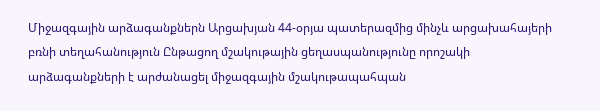Միջազգային արձագանքներն Արցախյան 44-օրյա պատերազմից մինչև արցախահայերի բռնի տեղահանություն Ընթացող մշակութային ցեղասպանությունը որոշակի արձագանքների է արժանացել միջազգային մշակութապահպան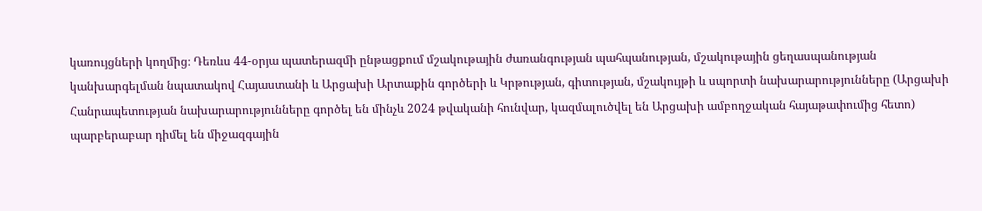կառույցների կողմից։ Դեռևս 44-օրյա պատերազմի ընթացքում մշակութային ժառանգության պահպանության, մշակութային ցեղասպանության կանխարգելման նպատակով Հայաստանի և Արցախի Արտաքին գործերի և Կրթության, գիտության, մշակույթի և սպորտի նախարարությունները (Արցախի Հանրապետության նախարարությունները գործել են մինչև 2024 թվականի հունվար, կազմալուծվել են Արցախի ամբողջական հայաթափումից հետո) պարբերաբար դիմել են միջազգային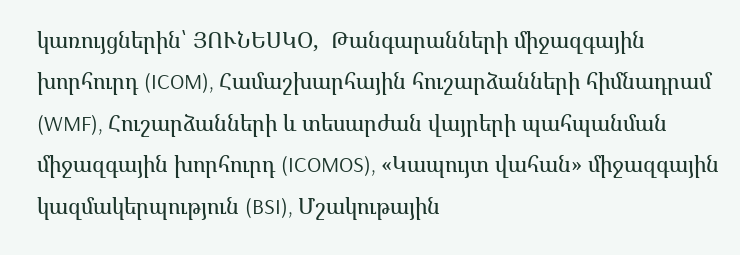կառույցներին՝ ՅՈՒՆԵՍԿՕ,  Թանգարանների միջազգային խորհուրդ (ICOM), Համաշխարհային հուշարձանների հիմնադրամ (WMF), Հուշարձանների և տեսարժան վայրերի պահպանման միջազգային խորհուրդ (ICOMOS), «Կապույտ վահան» միջազգային կազմակերպություն (BSI), Մշակութային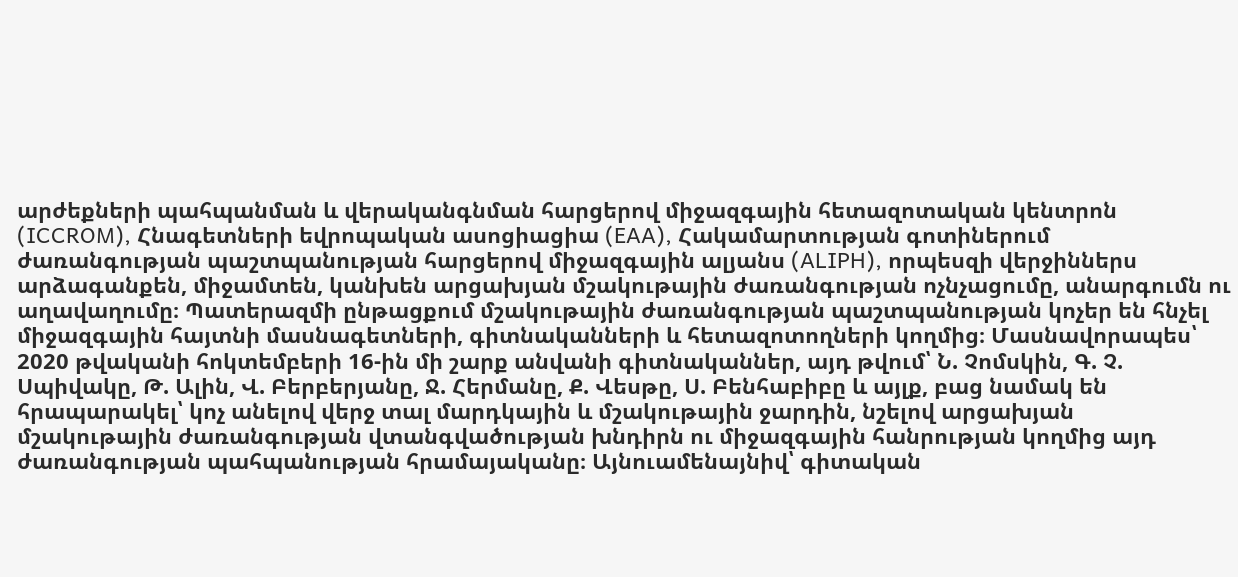արժեքների պահպանման և վերականգնման հարցերով միջազգային հետազոտական կենտրոն (ICCROM), Հնագետների եվրոպական ասոցիացիա (EAA), Հակամարտության գոտիներում ժառանգության պաշտպանության հարցերով միջազգային ալյանս (ALIPH), որպեսզի վերջիններս արձագանքեն, միջամտեն, կանխեն արցախյան մշակութային ժառանգության ոչնչացումը, անարգումն ու աղավաղումը։ Պատերազմի ընթացքում մշակութային ժառանգության պաշտպանության կոչեր են հնչել միջազգային հայտնի մասնագետների, գիտնականների և հետազոտողների կողմից։ Մասնավորապես՝ 2020 թվականի հոկտեմբերի 16-ին մի շարք անվանի գիտնականներ, այդ թվում՝ Ն. Չոմսկին, Գ. Չ. Սպիվակը, Թ. Ալին, Վ. Բերբերյանը, Ջ. Հերմանը, Ք. Վեսթը, Ս. Բենհաբիբը և այլք, բաց նամակ են հրապարակել՝ կոչ անելով վերջ տալ մարդկային և մշակութային ջարդին, նշելով արցախյան մշակութային ժառանգության վտանգվածության խնդիրն ու միջազգային հանրության կողմից այդ ժառանգության պահպանության հրամայականը։ Այնուամենայնիվ՝ գիտական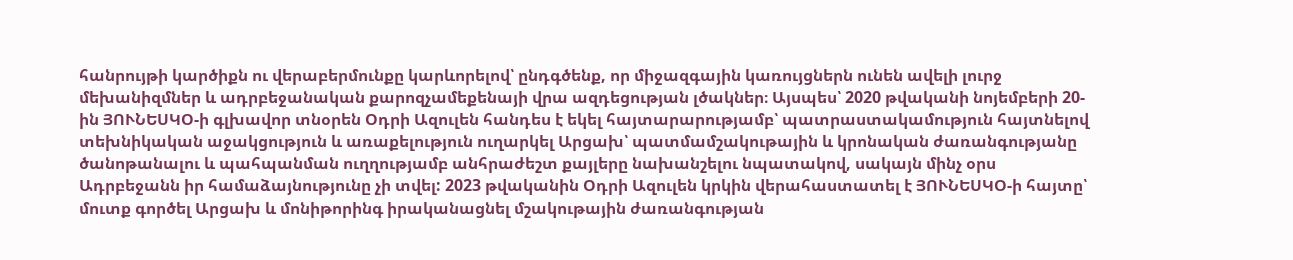հանրույթի կարծիքն ու վերաբերմունքը կարևորելով՝ ընդգծենք, որ միջազգային կառույցներն ունեն ավելի լուրջ մեխանիզմներ և ադրբեջանական քարոզչամեքենայի վրա ազդեցության լծակներ։ Այսպես՝ 2020 թվականի նոյեմբերի 20-ին ՅՈՒՆԵՍԿՕ-ի գլխավոր տնօրեն Օդրի Ազուլեն հանդես է եկել հայտարարությամբ՝ պատրաստակամություն հայտնելով տեխնիկական աջակցություն և առաքելություն ուղարկել Արցախ՝ պատմամշակութային և կրոնական ժառանգությանը ծանոթանալու և պահպանման ուղղությամբ անհրաժեշտ քայլերը նախանշելու նպատակով, սակայն մինչ օրս Ադրբեջանն իր համաձայնությունը չի տվել: 2023 թվականին Օդրի Ազուլեն կրկին վերահաստատել է ՅՈՒՆԵՍԿՕ-ի հայտը՝ մուտք գործել Արցախ և մոնիթորինգ իրականացնել մշակութային ժառանգության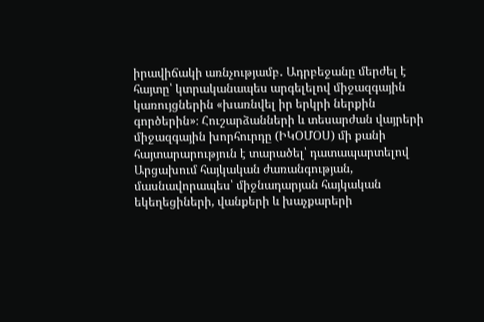իրավիճակի առնչությամբ․ Ադրբեջանը մերժել է հայտը՝ կտրականապես արգելելով միջազգային կառույցներին «խառնվել իր երկրի ներքին գործերին»։ Հուշարձանների և տեսարժան վայրերի միջազգային խորհուրդը (ԻԿՕՄՕՍ) մի քանի հայտարարություն է տարածել՝ դատապարտելով Արցախում հայկական ժառանգության, մասնավորապես՝ միջնադարյան հայկական եկեղեցիների, վանքերի և խաչքարերի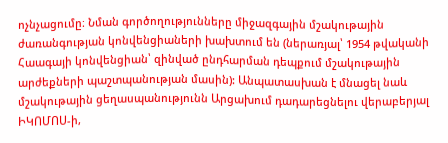ոչնչացումը։ Նման գործողությունները միջազգային մշակութային ժառանգության կոնվենցիաների խախտում են (ներառյալ՝ 1954 թվականի Հաագայի կոնվենցիան՝ զինված ընդհարման դեպքում մշակութային արժեքների պաշտպանության մասին): Անպատասխան է մնացել նաև մշակութային ցեղասպանությունն Արցախում դադարեցնելու վերաբերյալ ԻԿՈՄՈՍ-ի,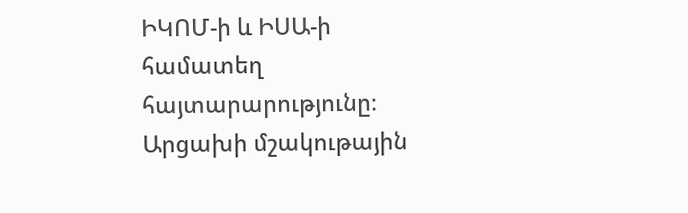ԻԿՈՄ-ի և ԻՍԱ-ի համատեղ հայտարարությունը։ Արցախի մշակութային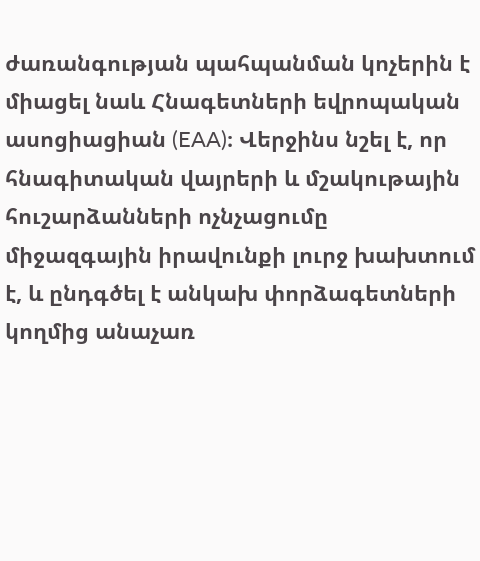ժառանգության պահպանման կոչերին է միացել նաև Հնագետների եվրոպական ասոցիացիան (EAA)։ Վերջինս նշել է, որ հնագիտական վայրերի և մշակութային հուշարձանների ոչնչացումը միջազգային իրավունքի լուրջ խախտում է, և ընդգծել է անկախ փորձագետների կողմից անաչառ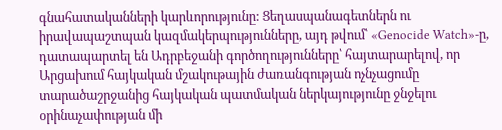գնահատականների կարևորությունը: Ցեղասպանագետներն ու իրավապաշտպան կազմակերպությունները, այդ թվում՝ «Genocide Watch»-ը, դատապարտել են Ադրբեջանի գործողությունները՝ հայտարարելով, որ Արցախում հայկական մշակութային ժառանգության ոչնչացումը տարածաշրջանից հայկական պատմական ներկայությունը ջնջելու օրինաչափության մի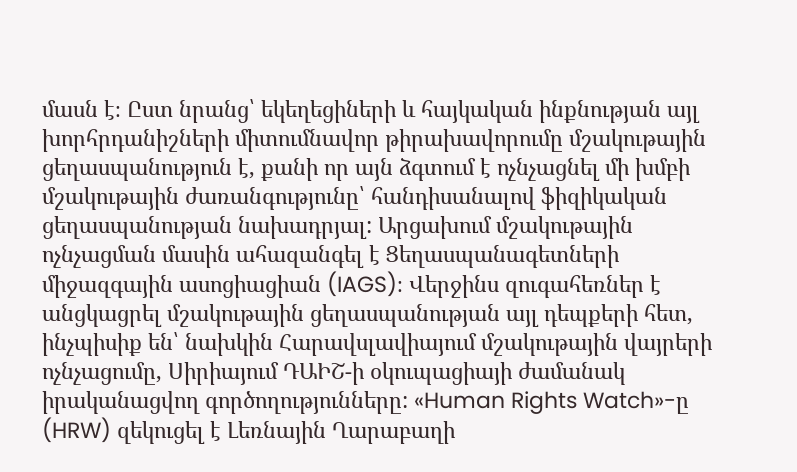մասն է։ Ըստ նրանց՝ եկեղեցիների և հայկական ինքնության այլ խորհրդանիշների միտումնավոր թիրախավորումը մշակութային ցեղասպանություն է, քանի որ այն ձգտում է ոչնչացնել մի խմբի մշակութային ժառանգությունը՝ հանդիսանալով ֆիզիկական ցեղասպանության նախադրյալ: Արցախում մշակութային ոչնչացման մասին ահազանգել է Ցեղասպանագետների միջազգային ասոցիացիան (IAGS)։ Վերջինս զուգահեռներ է անցկացրել մշակութային ցեղասպանության այլ դեպքերի հետ, ինչպիսիք են՝ նախկին Հարավսլավիայում մշակութային վայրերի ոչնչացումը, Սիրիայում ԴԱԻՇ-ի օկուպացիայի ժամանակ իրականացվող գործողությունները: «Human Rights Watch»-ը (HRW) զեկուցել է Լեռնային Ղարաբաղի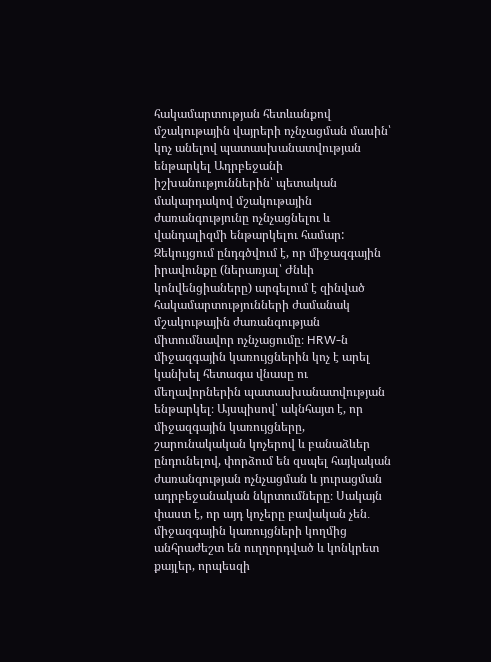հակամարտության հետևանքով մշակութային վայրերի ոչնչացման մասին՝ կոչ անելով պատասխանատվության ենթարկել Ադրբեջանի իշխանություններին՝ պետական մակարդակով մշակութային ժառանգությունը ոչնչացնելու և վանդալիզմի ենթարկելու համար: Զեկույցում ընդգծվում է, որ միջազգային իրավունքը (ներառյալ՝ Ժնևի կոնվենցիաները) արգելում է զինված հակամարտությունների ժամանակ մշակութային ժառանգության միտումնավոր ոչնչացումը։ HRW-ն միջազգային կառույցներին կոչ է արել կանխել հետագա վնասը ու մեղավորներին պատասխանատվության ենթարկել։ Այսպիսով՝ ակնհայտ է, որ միջազգային կառույցները, շարունակական կոչերով և բանաձևեր ընդունելով, փորձում են զսպել հայկական ժառանգության ոչնչացման և յուրացման ադրբեջանական նկրտումները։ Սակայն փաստ է, որ այդ կոչերը բավական չեն․ միջազգային կառույցների կողմից անհրաժեշտ են ուղղորդված և կոնկրետ քայլեր, որպեսզի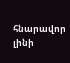հնարավոր լինի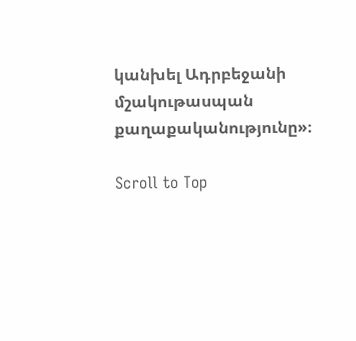կանխել Ադրբեջանի մշակութասպան քաղաքականությունը»։

Scroll to Top